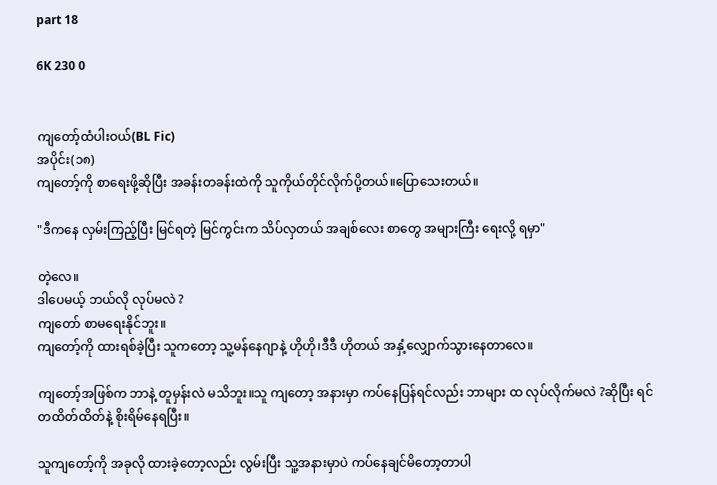part 18

6K 230 0


ကျတော့်ထံပါးဝယ်(BL Fic)
အပိုင်း(၁၈)
ကျတော့်ကို စာရေးဖို့ဆိုပြီး အခန်းတခန်းထဲကို သူကိုယ်တိုင်လိုက်ပို့တယ်။ပြောသေးတယ်။

"ဒီကနေ လှမ်းကြည့်ပြီး မြင်ရတဲ့ မြင်ကွင်းက သိပ်လှတယ် အချစ်လေး စာတွေ အများကြီး ရေးလို့ ရမှာ"

တဲ့လေ။
ဒါပေမယ့် ဘယ်လို လုပ်မလဲ ?
ကျတော် စာမရေးနိုင်ဘူး။
ကျတော့်ကို ထားရစ်ခဲ့ပြီး သူကတော့ သူ့မန်နေဂျာနဲ့ ဟိုဟို၊ဒီဒီ ဟိုတယ် အနှံ့လျှောက်သွားနေတာလေ။

ကျတော့်အဖြစ်က ဘာနဲ့ တူမှန်းလဲ မသိဘူး။သူ ကျတော့ အနားမှာ ကပ်နေပြန်ရင်လည်း ဘာများ ထ လုပ်လိုက်မလဲ ?ဆိုပြီး ရင်တထိတ်ထိတ်နဲ့ စိုးရိမ်နေရပြီး။

သူကျတော့်ကို အခုလို ထားခဲ့တော့လည်း လွမ်းပြီး သူ့အနားမှာပဲ ကပ်နေချင်မိတော့တာပါ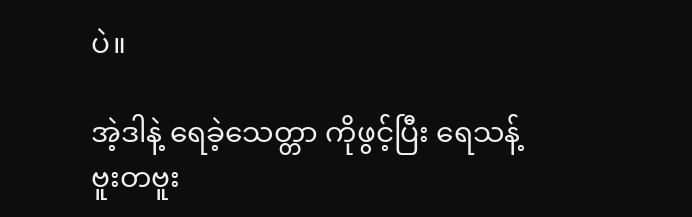ပဲ။

အဲ့ဒါနဲ့ ရေခဲ့သေတ္တာ ကိုဖွင့်ပြီး ရေသန့်ဗူးတဗူး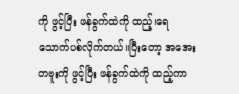ကို ဖွင့်ပြီး ဖန်ခွက်ထဲကို ထည့်၊ရေသောက်ပစ်လိုက်တယ်။ပြီးတော့ အအေးတဗူးကို ဖွင့်ပြီး ဖန်ခွက်ထဲကို ထည့်ကာ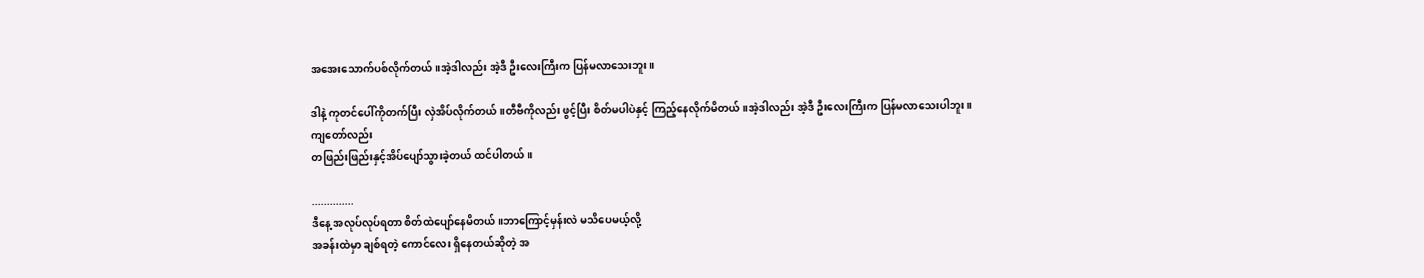အအေးသောက်ပစ်လိုက်တယ်။အဲ့ဒါလည်း အဲ့ဒီ ဦးလေးကြီးက ပြန်မလာသေးဘူး။

ဒါနဲ့ ကုတင်ပေါ်ကိုတက်ပြီး လှဲအိပ်လိုက်တယ်။တီဗီကိုလည်း ဖွင့်ပြီး စိတ်မပါပဲနှင့် ကြည့်နေလိုက်မိတယ်။အဲ့ဒါလည်း အဲ့ဒီ ဦးလေးကြီးက ပြန်မလာသေးပါဘူး။
ကျတော်လည်း
တဖြည်းဖြည်းနှင့်အိပ်ပျော်သွားခဲ့တယ် ထင်ပါတယ်။

..............
ဒီနေ့ အလုပ်လုပ်ရတာ စိတ်ထဲပျော်နေမိတယ်။ဘာကြောင့်မှန်းလဲ မသိပေမယ့်လို့
အခန်းထဲမှာ ချစ်ရတဲ့ ကောင်လေး ရှိနေတယ်ဆိုတဲ့ အ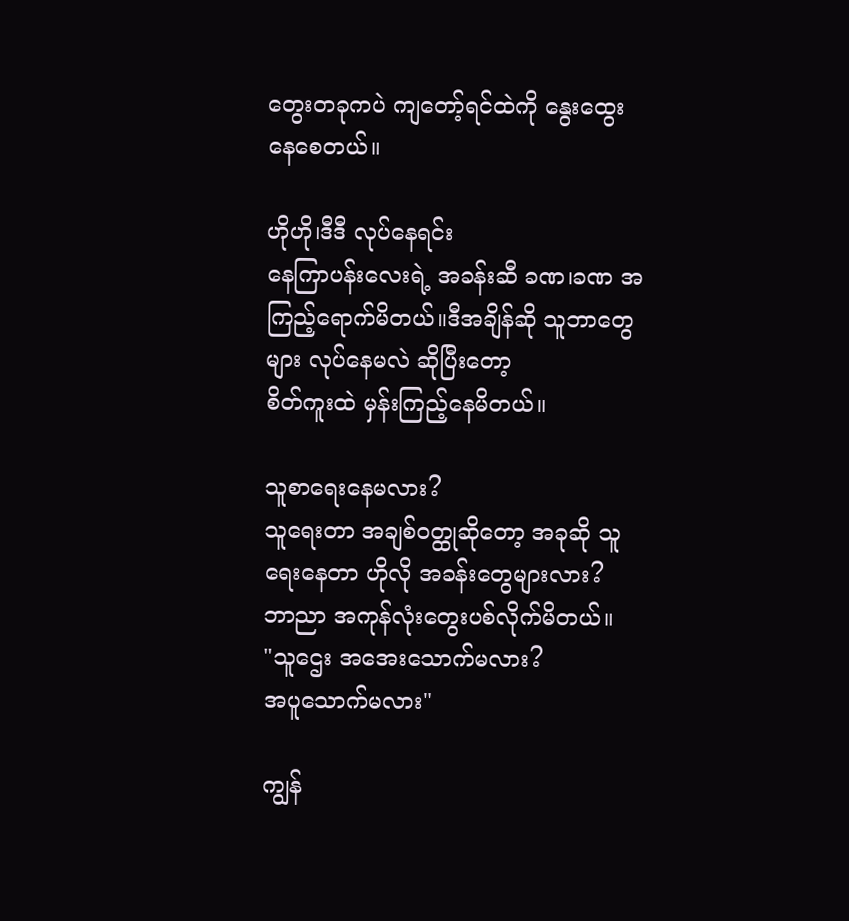တွေးတခုကပဲ ကျတော့်ရင်ထဲကို နွေးထွေးနေစေတယ်။

ဟိုဟို၊ဒီဒီ လုပ်နေရင်း
နေကြာပန်းလေးရဲ့ အခန်းဆီ ခဏ၊ခဏ အကြည့်ရောက်မိတယ်။ဒီအချိန်ဆို သူဘာတွေများ လုပ်နေမလဲ ဆိုပြီးတော့
စိတ်ကူးထဲ မှန်းကြည့်နေမိတယ်။

သူစာရေးနေမလား?
သူရေးတာ အချစ်ဝတ္ထုဆိုတော့ အခုဆို သူရေးနေတာ ဟိုလို အခန်းတွေများလား?
ဘာညာ အကုန်လုံးတွေးပစ်လိုက်မိတယ်။
"သူဌေး အအေးသောက်မလား?
အပူသောက်မလား"

ကျွန်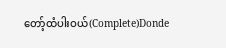တော့်ထံပါးဝယ်(Complete)Donde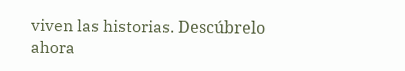viven las historias. Descúbrelo ahora